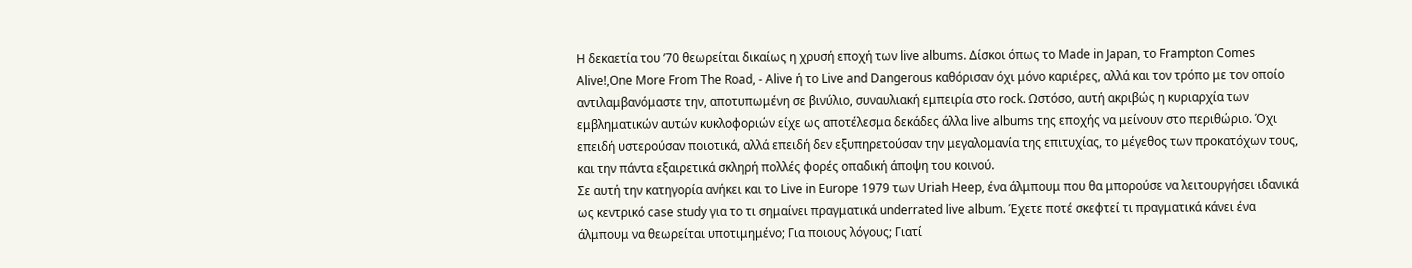Η δεκαετία του ’70 θεωρείται δικαίως η χρυσή εποχή των live albums. Δίσκοι όπως το Made in Japan, το Frampton Comes Alive!,One More From The Road, - Alive ή το Live and Dangerous καθόρισαν όχι μόνο καριέρες, αλλά και τον τρόπο με τον οποίο αντιλαμβανόμαστε την, αποτυπωμένη σε βινύλιο, συναυλιακή εμπειρία στο rock. Ωστόσο, αυτή ακριβώς η κυριαρχία των εμβληματικών αυτών κυκλοφοριών είχε ως αποτέλεσμα δεκάδες άλλα live albums της εποχής να μείνουν στο περιθώριο. Όχι επειδή υστερούσαν ποιοτικά, αλλά επειδή δεν εξυπηρετούσαν την μεγαλομανία της επιτυχίας, το μέγεθος των προκατόχων τους, και την πάντα εξαιρετικά σκληρή πολλές φορές οπαδική άποψη του κοινού.
Σε αυτή την κατηγορία ανήκει και το Live in Europe 1979 των Uriah Heep, ένα άλμπουμ που θα μπορούσε να λειτουργήσει ιδανικά ως κεντρικό case study για το τι σημαίνει πραγματικά underrated live album. Έχετε ποτέ σκεφτεί τι πραγματικά κάνει ένα άλμπουμ να θεωρείται υποτιμημένο; Για ποιους λόγους; Γιατί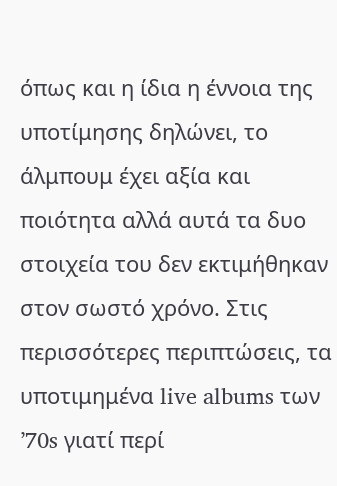όπως και η ίδια η έννοια της υποτίμησης δηλώνει, το άλμπουμ έχει αξία και ποιότητα αλλά αυτά τα δυο στοιχεία του δεν εκτιμήθηκαν στον σωστό χρόνο. Στις περισσότερες περιπτώσεις, τα υποτιμημένα live albums των ’70s γιατί περί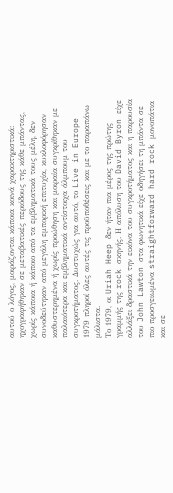αυτού ο λόγος, μοιράζονται κάποια κοινά χαρακτηριστικά: ηχογραφήθηκαν σε μεταβατικές περιόδους της κάθε μπάντας, χωρίς κάποια ή κάποιο από τα εμβληματικά τους μέλη, δεν συνοδεύτηκαν από μεγάλη εμπορική επιτυχία, κυκλοφόρησαν καθυστερημένα ή χωρίς προώθηση και μοιραία συγκρίθηκαν με παλαιότερα και εμβληματικά αντίστοιχα άλμπουμ του συγκροτήματος. Δυστυχώς για αυτό, το Live in Europe 1979 πληροί όλες αυτές τις προϋποθέσεις και με το παραπάνω μάλιστα.
Το 1979, οι Uriah Heep δεν ήταν πια μέρος της πρώτης γραμμής της rock σκηνής. Η απόλυση του David Byron είχε αλλάξει δραστικά την εικόνα του συγκροτήματος και η παρουσία του John Lawton στα φωνητικά είχε οδηγήσει τη μπάντα σε πιο προσγειωμένα straightforward hard rock μονοπάτια και σε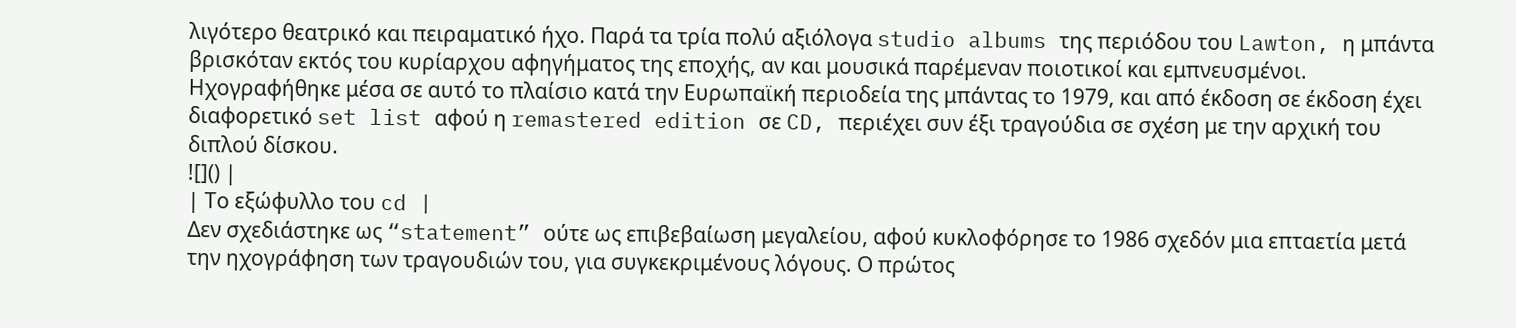λιγότερο θεατρικό και πειραματικό ήχο. Παρά τα τρία πολύ αξιόλογα studio albums της περιόδου του Lawton, η μπάντα βρισκόταν εκτός του κυρίαρχου αφηγήματος της εποχής, αν και μουσικά παρέμεναν ποιοτικοί και εμπνευσμένοι.
Ηχογραφήθηκε μέσα σε αυτό το πλαίσιο κατά την Ευρωπαϊκή περιοδεία της μπάντας το 1979, και από έκδοση σε έκδοση έχει διαφορετικό set list αφού η remastered edition σε CD, περιέχει συν έξι τραγούδια σε σχέση με την αρχική του διπλού δίσκου.
![]() |
| Το εξώφυλλο του cd |
Δεν σχεδιάστηκε ως “statement” ούτε ως επιβεβαίωση μεγαλείου, αφού κυκλοφόρησε το 1986 σχεδόν μια επταετία μετά την ηχογράφηση των τραγουδιών του, για συγκεκριμένους λόγους. Ο πρώτος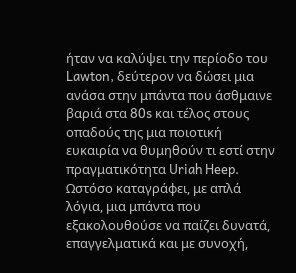ήταν να καλύψει την περίοδο του Lawton, δεύτερον να δώσει μια ανάσα στην μπάντα που άσθμαινε βαριά στα 80s και τέλος στους οπαδούς της μια ποιοτική ευκαιρία να θυμηθούν τι εστί στην πραγματικότητα Uriah Heep. Ωστόσο καταγράφει, με απλά λόγια, μια μπάντα που εξακολουθούσε να παίζει δυνατά, επαγγελματικά και με συνοχή,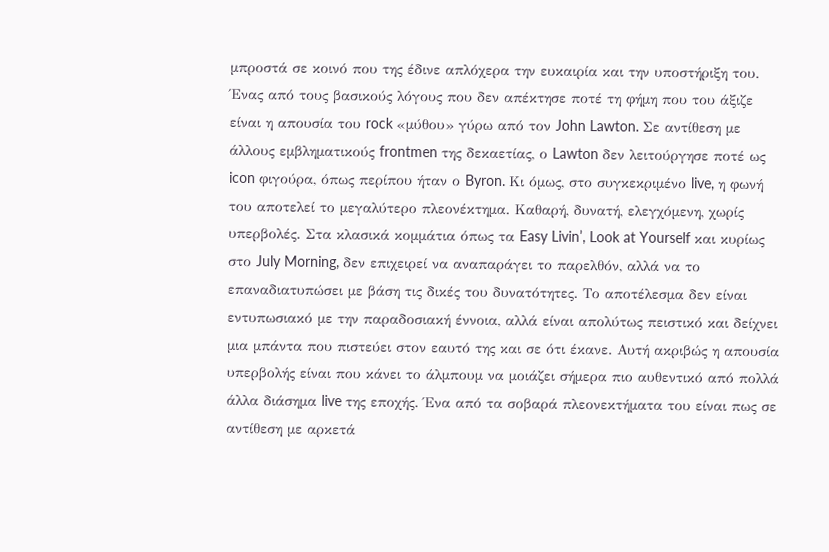μπροστά σε κοινό που της έδινε απλόχερα την ευκαιρία και την υποστήριξη του.
Ένας από τους βασικούς λόγους που δεν απέκτησε ποτέ τη φήμη που του άξιζε είναι η απουσία του rock «μύθου» γύρω από τον John Lawton. Σε αντίθεση με άλλους εμβληματικούς frontmen της δεκαετίας, ο Lawton δεν λειτούργησε ποτέ ως icon φιγούρα, όπως περίπου ήταν ο Byron. Κι όμως, στο συγκεκριμένο live, η φωνή του αποτελεί το μεγαλύτερο πλεονέκτημα. Καθαρή, δυνατή, ελεγχόμενη, χωρίς υπερβολές. Στα κλασικά κομμάτια όπως τα Easy Livin’, Look at Yourself και κυρίως στο July Morning, δεν επιχειρεί να αναπαράγει το παρελθόν, αλλά να το επαναδιατυπώσει με βάση τις δικές του δυνατότητες. Το αποτέλεσμα δεν είναι εντυπωσιακό με την παραδοσιακή έννοια, αλλά είναι απολύτως πειστικό και δείχνει μια μπάντα που πιστεύει στον εαυτό της και σε ότι έκανε. Αυτή ακριβώς η απουσία υπερβολής είναι που κάνει το άλμπουμ να μοιάζει σήμερα πιο αυθεντικό από πολλά άλλα διάσημα live της εποχής. Ένα από τα σοβαρά πλεονεκτήματα του είναι πως σε αντίθεση με αρκετά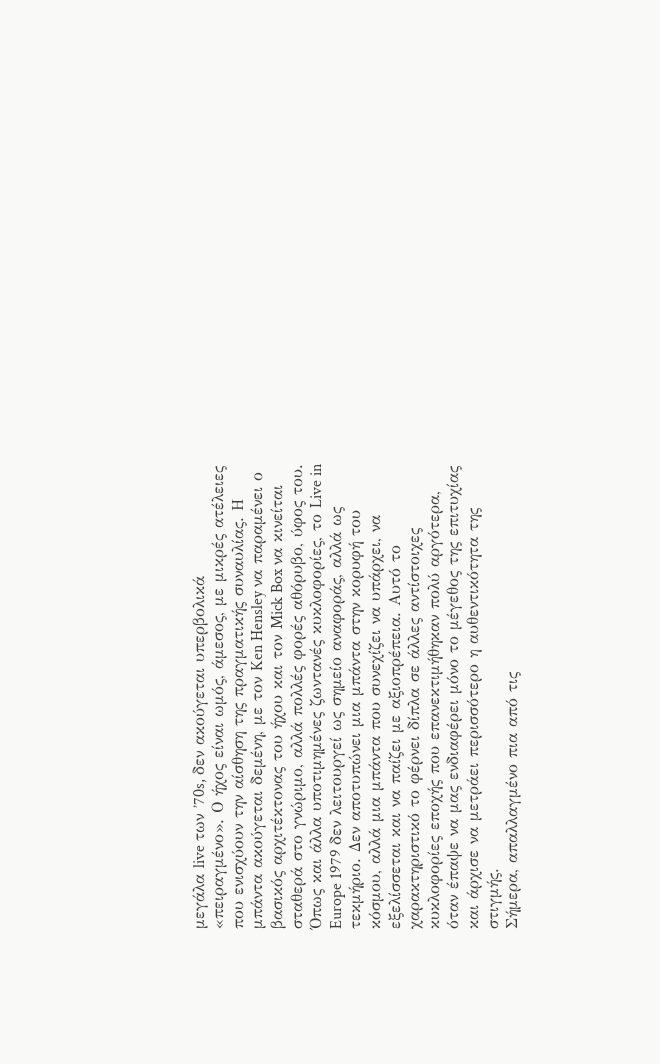μεγάλα live των ’70s, δεν ακούγεται υπερβολικά «πειραγμένο». Ο ήχος είναι ωμός, άμεσος, με μικρές ατέλειες που ενισχύουν την αίσθηση της πραγματικής συναυλίας. Η μπάντα ακούγεται δεμένη, με τον Ken Hensley να παραμένει ο βασικός αρχιτέκτονας του ήχου και τον Mick Box να κινείται σταθερά στο γνώριμο, αλλά πολλές φορές αθόρυβο, ύφος του. Όπως και άλλα υποτιμημένες ζωντανές κυκλοφορίες, το Live in Europe 1979 δεν λειτουργεί ως σημείο αναφοράς, αλλά ως τεκμήριο. Δεν αποτυπώνει μια μπάντα στην κορυφή του κόσμου, αλλά μια μπάντα που συνεχίζει να υπάρχει, να εξελίσσεται και να παίζει με αξιοπρέπεια. Αυτό το χαρακτηριστικό το φέρνει δίπλα σε άλλες αντίστοιχες κυκλοφορίες εποχής που επανεκτιμήθηκαν πολύ αργότερα, όταν έπαψε να μας ενδιαφέρει μόνο το μέγεθος της επιτυχίας και άρχισε να μετράει περισσότερο η αυθεντικότητα της στιγμής.
Σήμερα, απαλλαγμένο πια από τις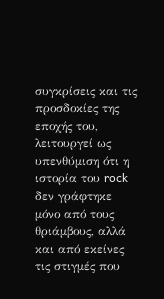συγκρίσεις και τις προσδοκίες της εποχής του, λειτουργεί ως υπενθύμιση ότι η ιστορία του rock δεν γράφτηκε μόνο από τους θριάμβους, αλλά και από εκείνες τις στιγμές που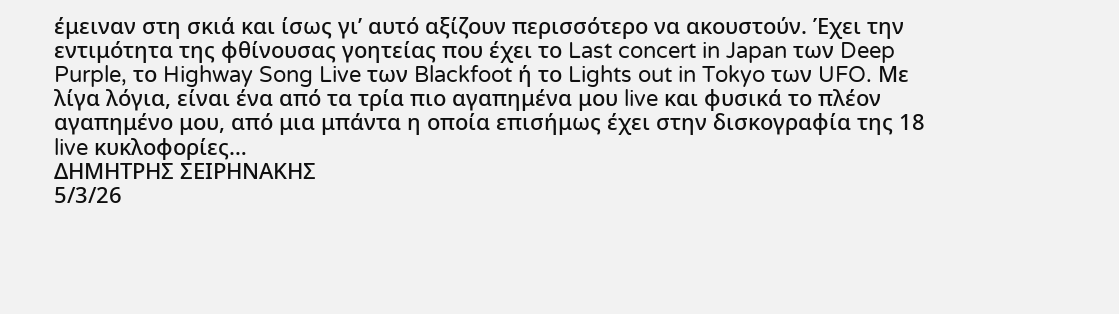έμειναν στη σκιά και ίσως γι’ αυτό αξίζουν περισσότερο να ακουστούν. Έχει την εντιμότητα της φθίνουσας γοητείας που έχει το Last concert in Japan των Deep Purple, το Highway Song Live των Blackfoot ή το Lights out in Tokyo των UFO. Με λίγα λόγια, είναι ένα από τα τρία πιο αγαπημένα μου live και φυσικά το πλέον αγαπημένο μου, από μια μπάντα η οποία επισήμως έχει στην δισκογραφία της 18 live κυκλοφορίες…
ΔΗΜΗΤΡΗΣ ΣΕΙΡΗΝΑΚΗΣ
5/3/26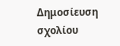Δημοσίευση σχολίου